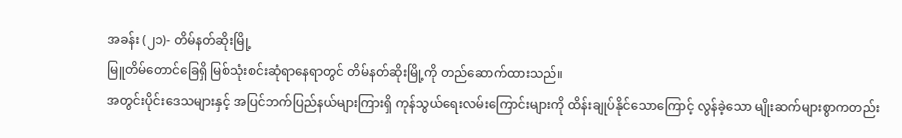အခန်း (၂၁)- တိမ်နတ်ဆိုးမြို့
မြူတိမ်တောင်ခြေရှိ မြစ်သုံးစင်းဆုံရာနေရာတွင် တိမ်နတ်ဆိုးမြို့ကို တည်ဆောက်ထားသည်။
အတွင်းပိုင်းဒေသများနှင့် အပြင်ဘက်ပြည်နယ်များကြားရှိ ကုန်သွယ်ရေးလမ်းကြောင်းများကို ထိန်းချုပ်နိုင်သောကြောင့် လွန်ခဲ့သော မျိုးဆက်များစွာကတည်း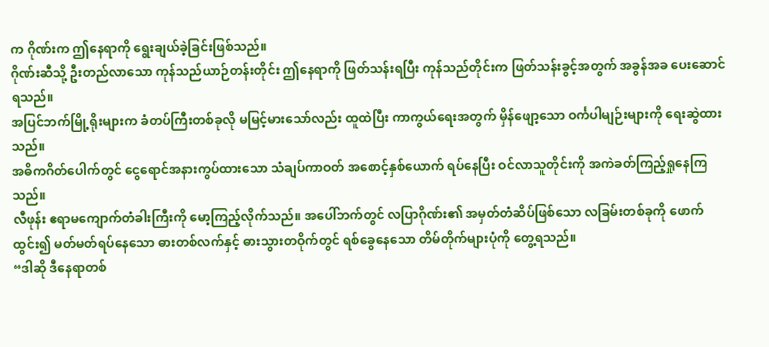က ဂိုဏ်းက ဤနေရာကို ရွေးချယ်ခဲ့ခြင်းဖြစ်သည်။
ဂိုဏ်းဆီသို့ ဦးတည်လာသော ကုန်သည်ယာဉ်တန်းတိုင်း ဤနေရာကို ဖြတ်သန်းရပြီး ကုန်သည်တိုင်းက ဖြတ်သန်းခွင့်အတွက် အခွန်အခ ပေးဆောင်ရသည်။
အပြင်ဘက်မြို့ရိုးများက ခံတပ်ကြီးတစ်ခုလို မမြင့်မားသော်လည်း ထူထဲပြီး ကာကွယ်ရေးအတွက် မှိန်ဖျော့သော ဝင်္ကပါမျဉ်းများကို ရေးဆွဲထားသည်။
အဓိကဂိတ်ပေါက်တွင် ငွေရောင်အနားကွပ်ထားသော သံချပ်ကာဝတ် အစောင့်နှစ်ယောက် ရပ်နေပြီး ဝင်လာသူတိုင်းကို အကဲခတ်ကြည့်ရှုနေကြသည်။
လီဖုန်း ဧရာမကျောက်တံခါးကြီးကို မော့ကြည့်လိုက်သည်။ အပေါ်ဘက်တွင် လပြာဂိုဏ်း၏ အမှတ်တံဆိပ်ဖြစ်သော လခြမ်းတစ်ခုကို ဖောက်ထွင်း၍ မတ်မတ်ရပ်နေသော ဓားတစ်လက်နှင့် ဓားသွားတဝိုက်တွင် ရစ်ခွေနေသော တိမ်တိုက်များပုံကို တွေ့ရသည်။
“ဒါဆို ဒီနေရာတစ်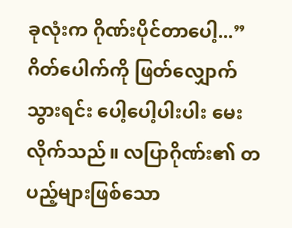ခုလုံးက ဂိုဏ်းပိုင်တာပေါ့...”
ဂိတ်ပေါက်ကို ဖြတ်လျှောက်သွားရင်း ပေါ့ပေါ့ပါးပါး မေးလိုက်သည်။ လပြာဂိုဏ်း၏ တပည့်များဖြစ်သော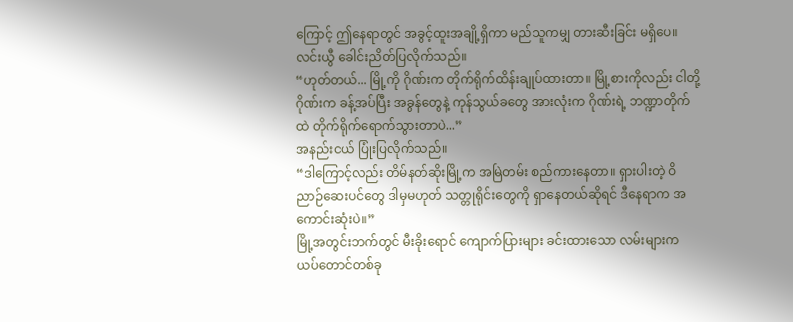ကြောင့် ဤနေရာတွင် အခွင့်ထူးအချို့ရှိကာ မည်သူကမျှ တားဆီးခြင်း မရှိပေ။
လင်းယွီ ခေါင်းညိတ်ပြလိုက်သည်။
“ဟုတ်တယ်... မြို့ကို ဂိုဏ်းက တိုက်ရိုက်ထိန်းချုပ်ထားတာ။ မြို့စားကိုလည်း ငါတို့ဂိုဏ်းက ခန့်အပ်ပြီး အခွန်တွေနဲ့ ကုန်သွယ်ခတွေ အားလုံးက ဂိုဏ်းရဲ့ ဘဏ္ဍာတိုက်ထဲ တိုက်ရိုက်ရောက်သွားတာပဲ...”
အနည်းငယ် ပြုံးပြလိုက်သည်။
“ဒါကြောင့်လည်း တိမ်နတ်ဆိုးမြို့က အမြဲတမ်း စည်ကားနေတာ။ ရှားပါးတဲ့ ဝိညာဉ်ဆေးပင်တွေ ဒါမှမဟုတ် သတ္တုရိုင်းတွေကို ရှာနေတယ်ဆိုရင် ဒီနေရာက အကောင်းဆုံးပဲ။”
မြို့အတွင်းဘက်တွင် မီးခိုးရောင် ကျောက်ပြားများ ခင်းထားသော လမ်းများက ယပ်တောင်တစ်ခု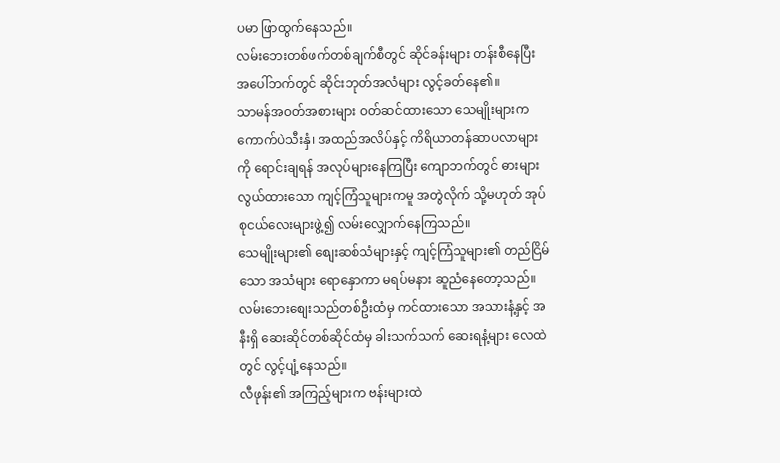ပမာ ဖြာထွက်နေသည်။
လမ်းဘေးတစ်ဖက်တစ်ချက်စီတွင် ဆိုင်ခန်းများ တန်းစီနေပြီး အပေါ်ဘက်တွင် ဆိုင်းဘုတ်အလံများ လွင့်ခတ်နေ၏။
သာမန်အဝတ်အစားများ ဝတ်ဆင်ထားသော သေမျိုးများက ကောက်ပဲသီးနှံ၊ အထည်အလိပ်နှင့် ကိရိယာတန်ဆာပလာများကို ရောင်းချရန် အလုပ်များနေကြပြီး ကျောဘက်တွင် ဓားများလွယ်ထားသော ကျင့်ကြံသူများကမူ အတွဲလိုက် သို့မဟုတ် အုပ်စုငယ်လေးများဖွဲ့၍ လမ်းလျှောက်နေကြသည်။
သေမျိုးများ၏ စျေးဆစ်သံများနှင့် ကျင့်ကြံသူများ၏ တည်ငြိမ်သော အသံများ ရောနှောကာ မရပ်မနား ဆူညံနေတော့သည်။
လမ်းဘေးစျေးသည်တစ်ဦးထံမှ ကင်ထားသော အသားနံ့နှင့် အနီးရှိ ဆေးဆိုင်တစ်ဆိုင်ထံမှ ခါးသက်သက် ဆေးရနံ့များ လေထဲတွင် လွင့်ပျံ့နေသည်။
လီဖုန်း၏ အကြည့်များက ဗန်းများထဲ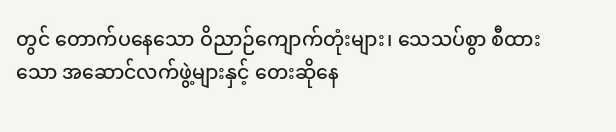တွင် တောက်ပနေသော ဝိညာဉ်ကျောက်တုံးများ၊ သေသပ်စွာ စီထားသော အဆောင်လက်ဖွဲ့များနှင့် တေးဆိုနေ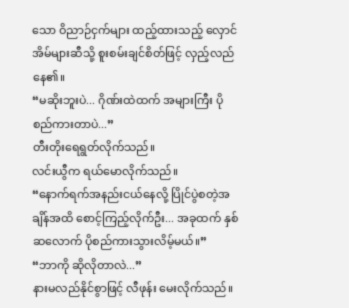သော ဝိညာဉ်ငှက်များ ထည့်ထားသည့် လှောင်အိမ်များဆီသို့ စူးစမ်းချင်စိတ်ဖြင့် လှည့်လည်နေ၏။
“မဆိုးဘူးပဲ... ဂိုဏ်းထဲထက် အများကြီး ပိုစည်ကားတာပဲ...”
တီးတိုးရေရွတ်လိုက်သည်။
လင်းယွီက ရယ်မောလိုက်သည်။
“နောက်ရက်အနည်းငယ်နေလို့ ပြိုင်ပွဲစတဲ့အချိန်အထိ စောင့်ကြည့်လိုက်ဦး... အခုထက် နှစ်ဆလောက် ပိုစည်ကားသွားလိမ့်မယ်။”
“ဘာကို ဆိုလိုတာလဲ...”
နားမလည်နိုင်စွာဖြင့် လီဖုန်း မေးလိုက်သည်။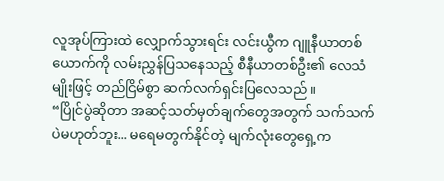လူအုပ်ကြားထဲ လျှောက်သွားရင်း လင်းယွီက ဂျူနီယာတစ်ယောက်ကို လမ်းညွှန်ပြသနေသည့် စီနီယာတစ်ဦး၏ လေသံမျိုးဖြင့် တည်ငြိမ်စွာ ဆက်လက်ရှင်းပြလေသည်။
“ပြိုင်ပွဲဆိုတာ အဆင့်သတ်မှတ်ချက်တွေအတွက် သက်သက်ပဲမဟုတ်ဘူး... မရေမတွက်နိုင်တဲ့ မျက်လုံးတွေရှေ့က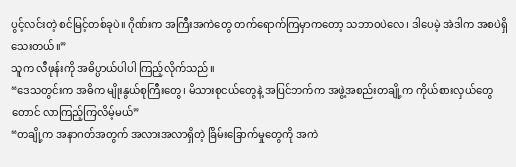ပွင့်လင်းတဲ့ စင်မြင့်တစ်ခုပဲ။ ဂိုဏ်းက အကြီးအကဲတွေ တက်ရောက်ကြမှာကတော့ သဘာဝပဲလေ၊ ဒါပေမဲ့ အဲဒါက အစပဲရှိသေးတယ်။”
သူက လီဖုန်းကို အဓိပ္ပာယ်ပါပါ ကြည့်လိုက်သည်။
“ဒေသတွင်းက အဓိက မျိုးနွယ်စုကြီးတွေ၊ မိသားစုငယ်တွေနဲ့ အပြင်ဘက်က အဖွဲ့အစည်းတချို့က ကိုယ်စားလှယ်တွေတောင် လာကြည့်ကြလိမ့်မယ်”
“တချို့က အနာဂတ်အတွက် အလားအလာရှိတဲ့ ခြိမ်းခြောက်မှုတွေကို အကဲ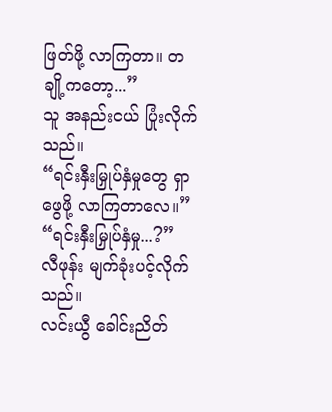ဖြတ်ဖို့ လာကြတာ။ တချို့ကတော့...”
သူ အနည်းငယ် ပြုံးလိုက်သည်။
“ရင်းနှီးမြှုပ်နှံမှုတွေ ရှာဖွေဖို့ လာကြတာလေ။”
“ရင်းနှီးမြှုပ်နှံမှု...?”
လီဖုန်း မျက်ခုံးပင့်လိုက်သည်။
လင်းယွီ ခေါင်းညိတ်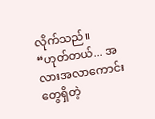လိုက်သည်။
“ဟုတ်တယ်... အလားအလာကောင်းတွေရှိတဲ့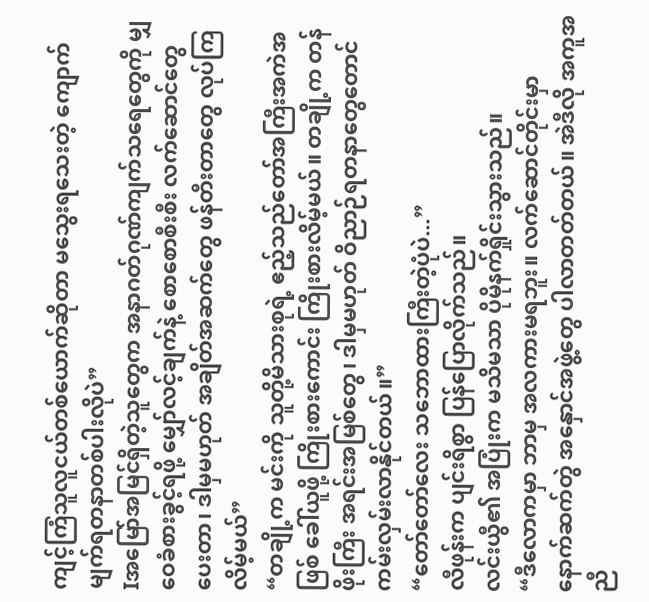ကျင့်ကြံသူလူငယ်တစ်ယောက်ဆိုတာ မသွေးရသေးတဲ့ ကျောက်မျက်ရတနာတစ်ပါးလိုပဲ”
Iအမြော်အမြင်ရှိတဲ့သူတွေက အနာဂတ်ဂုဏ်ကျက်သရေတွေကို မျှဝေခံစားခွင့်ရဖို့ မျှော်လင့်ချက်နဲ့ စောစောစီးစီး လက်ဆောင်တွေပေးတာ၊ ဒါမှမဟုတ် အချိတ်အဆက်တွေ ဖန်တီးတာတွေ လုပ်ကြလိမ့်မယ်”
“တချို့က မင်းကို သူတို့မိသားစုရဲ့ ဧည့်သည်တော်အကြီးအကဲအဖြစ် ခေါ်ယူဖို့ ကြိုးစားကောင်း ကြိုးစားလိမ့်မယ်။ တချို့က တန်ဖိုးကြီး အရင်းအမြစ်တွေ၊ ဒါမှမဟုတ် ဝိညာဉ်ရတနာတွေတောင် ကမ်းလှမ်းလာနိုင်တယ်။”
“တော်တော်လေး သဘောထားကြီးတဲ့ပုံပဲ...”
လီဖုန်းက ပျင်းရိစွာ ပြန်ပြောလိုက်သည်။
လင်းယွီ၏ အပြုံးက မသိမသာ ပိုမိုနက်ရှိုင်းသွားသည်။
“ဒီလောကမှာ ဘာမှ အလကားမရဘူး။ လက်ဆောင်တိုင်းမှာ နောက်ဆက်တွဲ အနှောင်အဖွဲ့တွေ ပါလာတတ်တယ်။ အဲဒီလို အကူအညီ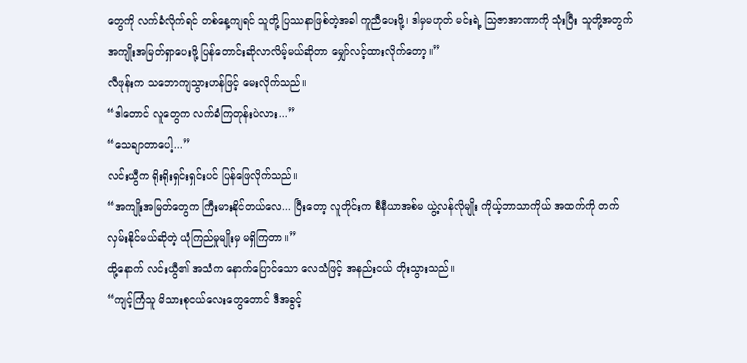တွေကို လက်ခံလိုက်ရင် တစ်နေ့ကျရင် သူတို့ ပြဿနာဖြစ်တဲ့အခါ ကူညီပေးဖို့၊ ဒါမှမဟုတ် မင်းရဲ့ သြဇာအာဏာကို သုံးပြီး သူတို့အတွက် အကျိုးအမြတ်ရှာပေးဖို့ ပြန်တောင်းဆိုလာလိမ့်မယ်ဆိုတာ မျှော်လင့်ထားလိုက်တော့။”
လီဖုန်းက သဘောကျသွားဟန်ဖြင့် မေးလိုက်သည်။
“ဒါတောင် လူတွေက လက်ခံကြတုန်းပဲလား...”
“သေချာတာပေါ့...”
လင်းယွီက ရိုးရိုးရှင်းရှင်းပင် ပြန်ဖြေလိုက်သည်။
“အကျိုးအမြတ်တွေက ကြီးမားနိုင်တယ်လေ... ပြီးတော့ လူတိုင်းက စီနီယာအစ်မ ယွဲ့လန်လိုမျိုး ကိုယ့်ဘာသာကိုယ် အထက်ကို တက်လှမ်းနိုင်မယ်ဆိုတဲ့ ယုံကြည်မှုမျိုးမှ မရှိကြတာ။”
ထို့နောက် လင်းယွီ၏ အသံက နောက်ပြောင်သော လေသံဖြင့် အနည်းငယ် တိုးသွားသည်။
“ကျင့်ကြံသူ မိသားစုငယ်လေးတွေတောင် ဒီအခွင့်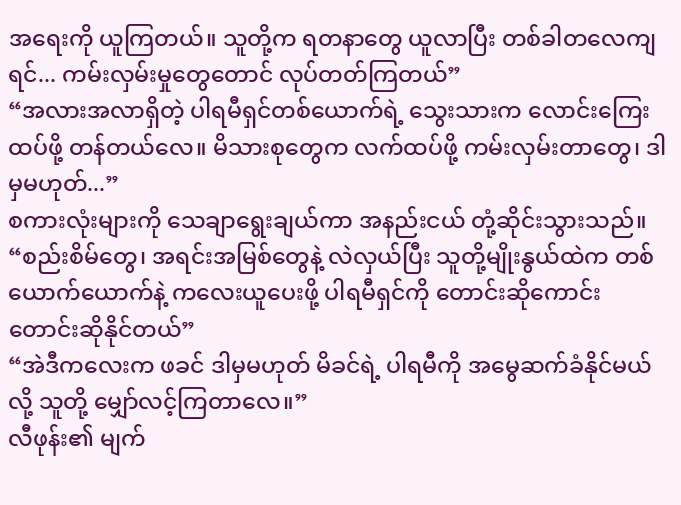အရေးကို ယူကြတယ်။ သူတို့က ရတနာတွေ ယူလာပြီး တစ်ခါတလေကျရင်... ကမ်းလှမ်းမှုတွေတောင် လုပ်တတ်ကြတယ်”
“အလားအလာရှိတဲ့ ပါရမီရှင်တစ်ယောက်ရဲ့ သွေးသားက လောင်းကြေးထပ်ဖို့ တန်တယ်လေ။ မိသားစုတွေက လက်ထပ်ဖို့ ကမ်းလှမ်းတာတွေ၊ ဒါမှမဟုတ်...”
စကားလုံးများကို သေချာရွေးချယ်ကာ အနည်းငယ် တုံ့ဆိုင်းသွားသည်။
“စည်းစိမ်တွေ၊ အရင်းအမြစ်တွေနဲ့ လဲလှယ်ပြီး သူတို့မျိုးနွယ်ထဲက တစ်ယောက်ယောက်နဲ့ ကလေးယူပေးဖို့ ပါရမီရှင်ကို တောင်းဆိုကောင်း တောင်းဆိုနိုင်တယ်”
“အဲဒီကလေးက ဖခင် ဒါမှမဟုတ် မိခင်ရဲ့ ပါရမီကို အမွေဆက်ခံနိုင်မယ်လို့ သူတို့ မျှော်လင့်ကြတာလေ။”
လီဖုန်း၏ မျက်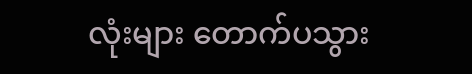လုံးများ တောက်ပသွား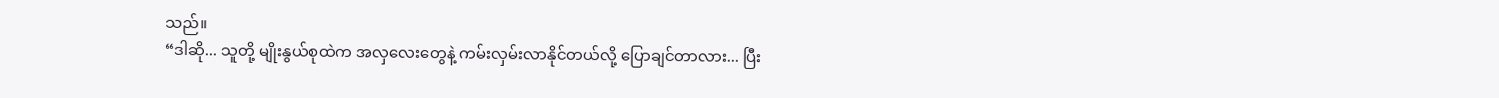သည်။
“ဒါဆို... သူတို့ မျိုးနွယ်စုထဲက အလှလေးတွေနဲ့ ကမ်းလှမ်းလာနိုင်တယ်လို့ ပြောချင်တာလား... ပြီး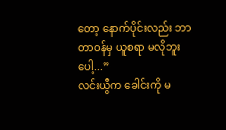တော့ နောက်ပိုင်းလည်း ဘာတာဝန်မှ ယူစရာ မလိုဘူးပေါ့...”
လင်းယွီက ခေါင်းကို မ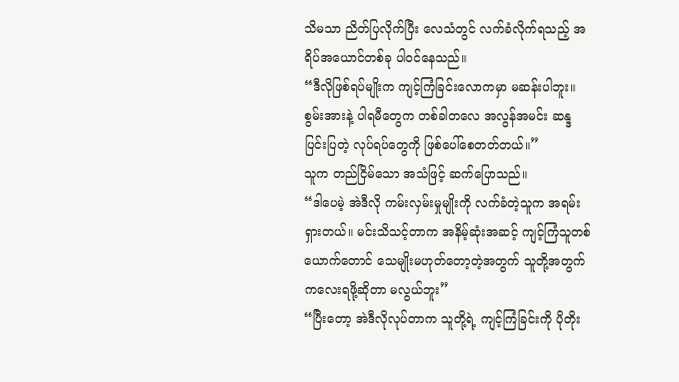သိမသာ ညိတ်ပြလိုက်ပြီး လေသံတွင် လက်ခံလိုက်ရသည့် အရိပ်အယောင်တစ်ခု ပါဝင်နေသည်။
“ဒီလိုဖြစ်ရပ်မျိုးက ကျင့်ကြံခြင်းလောကမှာ မဆန်းပါဘူး။ စွမ်းအားနဲ့ ပါရမီတွေက တစ်ခါတလေ အလွန်အမင်း ဆန္ဒပြင်းပြတဲ့ လုပ်ရပ်တွေကို ဖြစ်ပေါ်စေတတ်တယ်။”
သူက တည်ငြိမ်သော အသံဖြင့် ဆက်ပြောသည်။
“ဒါပေမဲ့ အဲဒီလို ကမ်းလှမ်းမှုမျိုးကို လက်ခံတဲ့သူက အရမ်းရှားတယ်။ မင်းသိသင့်တာက အနိမ့်ဆုံးအဆင့် ကျင့်ကြံသူတစ်ယောက်တောင် သေမျိုးမဟုတ်တော့တဲ့အတွက် သူတို့အတွက် ကလေးရဖို့ဆိုတာ မလွယ်ဘူး”
“ပြီးတော့ အဲဒီလိုလုပ်တာက သူတို့ရဲ့ ကျင့်ကြံခြင်းကို ပိုတိုး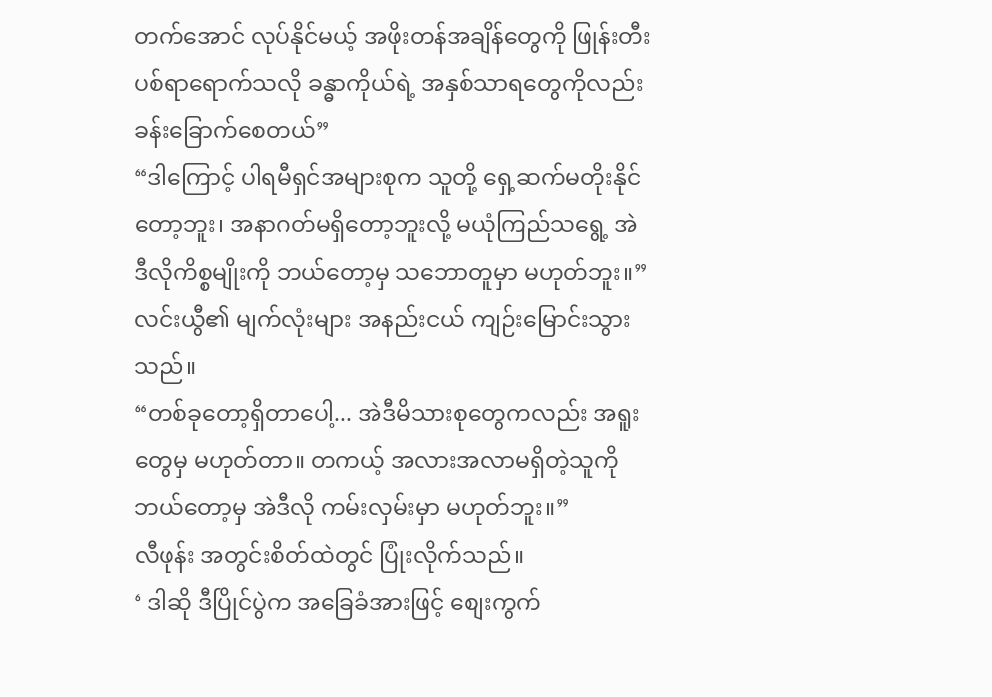တက်အောင် လုပ်နိုင်မယ့် အဖိုးတန်အချိန်တွေကို ဖြုန်းတီးပစ်ရာရောက်သလို ခန္ဓာကိုယ်ရဲ့ အနှစ်သာရတွေကိုလည်း ခန်းခြောက်စေတယ်”
“ဒါကြောင့် ပါရမီရှင်အများစုက သူတို့ ရှေ့ဆက်မတိုးနိုင်တော့ဘူး၊ အနာဂတ်မရှိတော့ဘူးလို့ မယုံကြည်သရွေ့ အဲဒီလိုကိစ္စမျိုးကို ဘယ်တော့မှ သဘောတူမှာ မဟုတ်ဘူး။”
လင်းယွီ၏ မျက်လုံးများ အနည်းငယ် ကျဉ်းမြောင်းသွားသည်။
“တစ်ခုတော့ရှိတာပေါ့... အဲဒီမိသားစုတွေကလည်း အရူးတွေမှ မဟုတ်တာ။ တကယ့် အလားအလာမရှိတဲ့သူကို ဘယ်တော့မှ အဲဒီလို ကမ်းလှမ်းမှာ မဟုတ်ဘူး။”
လီဖုန်း အတွင်းစိတ်ထဲတွင် ပြုံးလိုက်သည်။
‘ ဒါဆို ဒီပြိုင်ပွဲက အခြေခံအားဖြင့် စျေးကွက်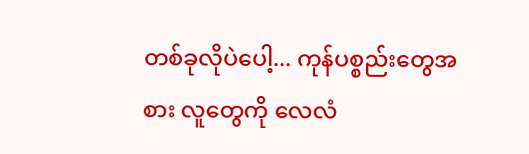တစ်ခုလိုပဲပေါ့... ကုန်ပစ္စည်းတွေအစား လူတွေကို လေလံ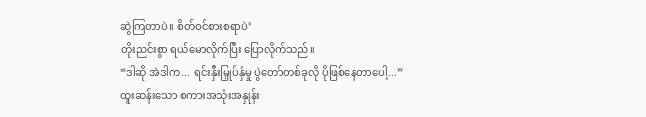ဆွဲကြတာပဲ။ စိတ်ဝင်စားစရာပဲ’
တိုးညင်းစွာ ရယ်မောလိုက်ပြီး ပြောလိုက်သည်။
“ဒါဆို အဲဒါက... ရင်းနှီးမြှုပ်နှံမှု ပွဲတော်တစ်ခုလို ပိုဖြစ်နေတာပေါ့...”
ထူးဆန်းသော စကားအသုံးအနှုန်း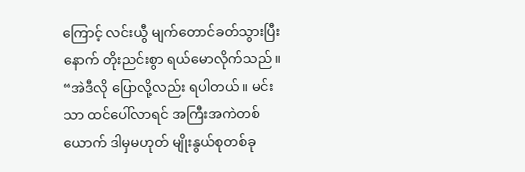ကြောင့် လင်းယွီ မျက်တောင်ခတ်သွားပြီးနောက် တိုးညင်းစွာ ရယ်မောလိုက်သည်။
“အဲဒီလို ပြောလို့လည်း ရပါတယ်။ မင်းသာ ထင်ပေါ်လာရင် အကြီးအကဲတစ်ယောက် ဒါမှမဟုတ် မျိုးနွယ်စုတစ်ခု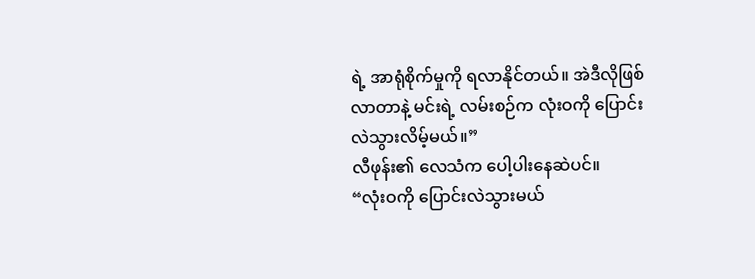ရဲ့ အာရုံစိုက်မှုကို ရလာနိုင်တယ်။ အဲဒီလိုဖြစ်လာတာနဲ့ မင်းရဲ့ လမ်းစဉ်က လုံးဝကို ပြောင်းလဲသွားလိမ့်မယ်။”
လီဖုန်း၏ လေသံက ပေါ့ပါးနေဆဲပင်။
“လုံးဝကို ပြောင်းလဲသွားမယ်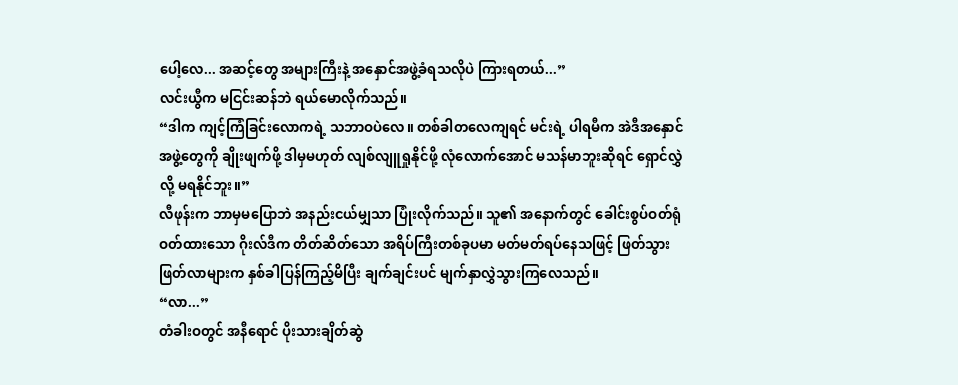ပေါ့လေ... အဆင့်တွေ အများကြီးနဲ့ အနှောင်အဖွဲ့ခံရသလိုပဲ ကြားရတယ်...”
လင်းယွီက မငြင်းဆန်ဘဲ ရယ်မောလိုက်သည်။
“ဒါက ကျင့်ကြံခြင်းလောကရဲ့ သဘာဝပဲလေ။ တစ်ခါတလေကျရင် မင်းရဲ့ ပါရမီက အဲဒီအနှောင်အဖွဲ့တွေကို ချိုးဖျက်ဖို့ ဒါမှမဟုတ် လျစ်လျူရှုနိုင်ဖို့ လုံလောက်အောင် မသန်မာဘူးဆိုရင် ရှောင်လွှဲလို့ မရနိုင်ဘူး။”
လီဖုန်းက ဘာမှမပြောဘဲ အနည်းငယ်မျှသာ ပြုံးလိုက်သည်။ သူ၏ အနောက်တွင် ခေါင်းစွပ်ဝတ်ရုံဝတ်ထားသော ဂိုးလ်ဒီက တိတ်ဆိတ်သော အရိပ်ကြီးတစ်ခုပမာ မတ်မတ်ရပ်နေသဖြင့် ဖြတ်သွားဖြတ်လာများက နှစ်ခါပြန်ကြည့်မိပြီး ချက်ချင်းပင် မျက်နှာလွှဲသွားကြလေသည်။
“လာ...”
တံခါးဝတွင် အနီရောင် ပိုးသားချိတ်ဆွဲ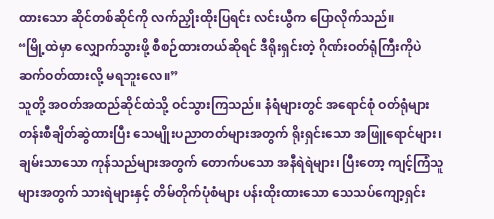ထားသော ဆိုင်တစ်ဆိုင်ကို လက်ညှိုးထိုးပြရင်း လင်းယွီက ပြောလိုက်သည်။
“မြို့ထဲမှာ လျှောက်သွားဖို့ စီစဉ်ထားတယ်ဆိုရင် ဒီရိုးရှင်းတဲ့ ဂိုဏ်းဝတ်ရုံကြီးကိုပဲ ဆက်ဝတ်ထားလို့ မရဘူးလေ။”
သူတို့ အဝတ်အထည်ဆိုင်ထဲသို့ ဝင်သွားကြသည်။ နံရံများတွင် အရောင်စုံ ဝတ်ရုံများ တန်းစီချိတ်ဆွဲထားပြီး သေမျိုးပညာတတ်များအတွက် ရိုးရှင်းသော အဖြူရောင်များ၊ ချမ်းသာသော ကုန်သည်များအတွက် တောက်ပသော အနီရဲရဲများ၊ ပြီးတော့ ကျင့်ကြံသူများအတွက် သားရဲများနှင့် တိမ်တိုက်ပုံစံများ ပန်းထိုးထားသော သေသပ်ကျော့ရှင်း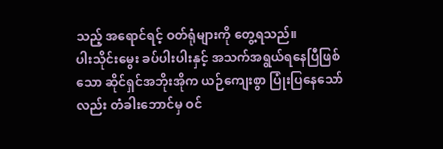သည့် အရောင်ရင့် ဝတ်ရုံများကို တွေ့ရသည်။
ပါးသိုင်းမွေး ခပ်ပါးပါးနှင့် အသက်အရွယ်ရနေပြီဖြစ်သော ဆိုင်ရှင်အဘိုးအိုက ယဉ်ကျေးစွာ ပြုံးပြနေသော်လည်း တံခါးဘောင်မှ ဝင်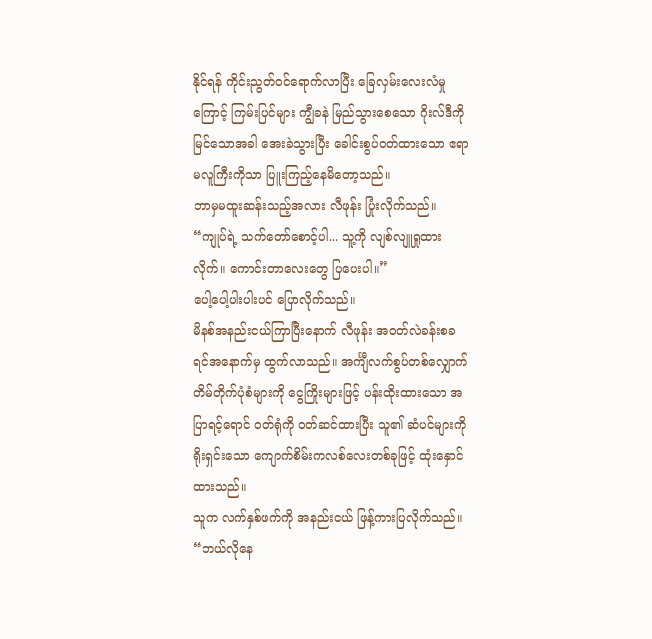နိုင်ရန် ကိုင်းညွတ်ဝင်ရောက်လာပြီး ခြေလှမ်းလေးလံမှုကြောင့် ကြမ်းပြင်များ ကျွီခနဲ မြည်သွားစေသော ဂိုးလ်ဒီကို မြင်သောအခါ အေးခဲသွားပြီး ခေါင်းစွပ်ဝတ်ထားသော ဧရာမလူကြီးကိုသာ ပြူးကြည့်နေမိတော့သည်။
ဘာမှမထူးဆန်းသည့်အလား လီဖုန်း ပြုံးလိုက်သည်။
“ကျုပ်ရဲ့ သက်တော်စောင့်ပါ... သူ့ကို လျစ်လျူရှုထားလိုက်။ ကောင်းတာလေးတွေ ပြပေးပါ။”
ပေါ့ပေါ့ပါးပါးပင် ပြောလိုက်သည်။
မိနစ်အနည်းငယ်ကြာပြီးနောက် လီဖုန်း အဝတ်လဲခန်းစခရင်အနောက်မှ ထွက်လာသည်။ အင်္ကျီလက်စွပ်တစ်လျှောက် တိမ်တိုက်ပုံစံများကို ငွေကြိုးများဖြင့် ပန်းထိုးထားသော အပြာရင့်ရောင် ဝတ်ရုံကို ဝတ်ဆင်ထားပြီး သူ၏ ဆံပင်များကို ရိုးရှင်းသော ကျောက်စိမ်းကလစ်လေးတစ်ခုဖြင့် ထုံးနှောင်ထားသည်။
သူက လက်နှစ်ဖက်ကို အနည်းငယ် ဖြန့်ကားပြလိုက်သည်။
“ဘယ်လိုနေ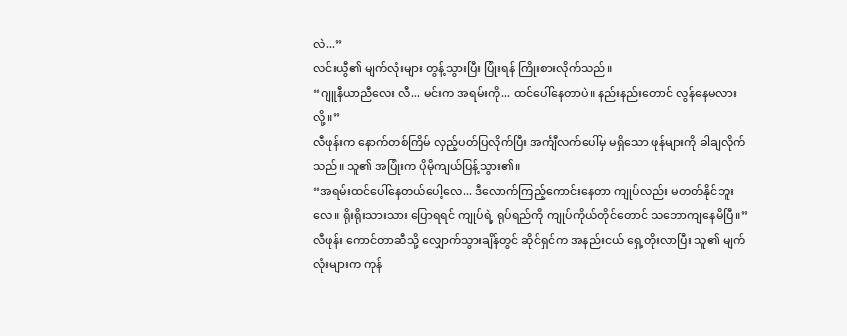လဲ...”
လင်းယွီ၏ မျက်လုံးများ တွန့်သွားပြီး ပြုံးရန် ကြိုးစားလိုက်သည်။
“ဂျူနီယာညီလေး လီ... မင်းက အရမ်းကို... ထင်ပေါ်နေတာပဲ။ နည်းနည်းတောင် လွန်နေမလားလို့။”
လီဖုန်းက နောက်တစ်ကြိမ် လှည့်ပတ်ပြလိုက်ပြီး အင်္ကျီလက်ပေါ်မှ မရှိသော ဖုန်များကို ခါချလိုက်သည်။ သူ၏ အပြုံးက ပိုမိုကျယ်ပြန့်သွား၏။
“အရမ်းထင်ပေါ်နေတယ်ပေါ့လေ... ဒီလောက်ကြည့်ကောင်းနေတာ ကျုပ်လည်း မတတ်နိုင်ဘူးလေ။ ရိုးရိုးသားသား ပြောရရင် ကျုပ်ရဲ့ ရုပ်ရည်ကို ကျုပ်ကိုယ်တိုင်တောင် သဘောကျနေမိပြီ။”
လီဖုန်း ကောင်တာဆီသို့ လျှောက်သွားချိန်တွင် ဆိုင်ရှင်က အနည်းငယ် ရှေ့တိုးလာပြီး သူ၏ မျက်လုံးများက ကုန်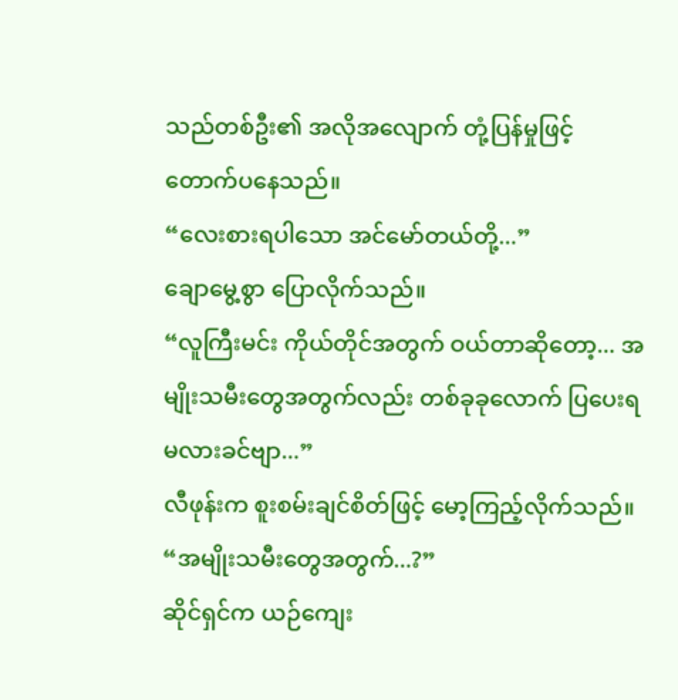သည်တစ်ဦး၏ အလိုအလျောက် တုံ့ပြန်မှုဖြင့် တောက်ပနေသည်။
“လေးစားရပါသော အင်မော်တယ်တို့...”
ချောမွေ့စွာ ပြောလိုက်သည်။
“လူကြီးမင်း ကိုယ်တိုင်အတွက် ဝယ်တာဆိုတော့... အမျိုးသမီးတွေအတွက်လည်း တစ်ခုခုလောက် ပြပေးရမလားခင်ဗျာ...”
လီဖုန်းက စူးစမ်းချင်စိတ်ဖြင့် မော့ကြည့်လိုက်သည်။
“အမျိုးသမီးတွေအတွက်...?”
ဆိုင်ရှင်က ယဉ်ကျေး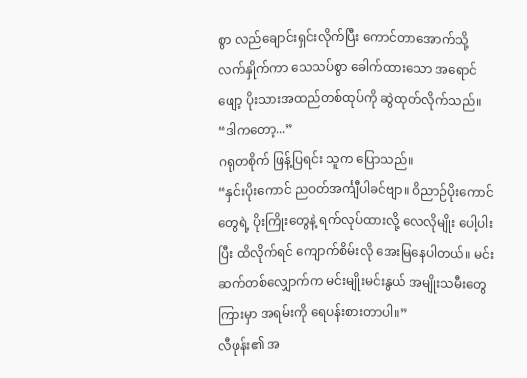စွာ လည်ချောင်းရှင်းလိုက်ပြီး ကောင်တာအောက်သို့ လက်နှိုက်ကာ သေသပ်စွာ ခေါက်ထားသော အရောင်ဖျော့ ပိုးသားအထည်တစ်ထုပ်ကို ဆွဲထုတ်လိုက်သည်။
“ဒါကတော့...”
ဂရုတစိုက် ဖြန့်ပြရင်း သူက ပြောသည်။
“နှင်းပိုးကောင် ညဝတ်အင်္ကျီပါခင်ဗျာ။ ဝိညာဉ်ပိုးကောင်တွေရဲ့ ပိုးကြိုးတွေနဲ့ ရက်လုပ်ထားလို့ လေလိုမျိုး ပေါ့ပါးပြီး ထိလိုက်ရင် ကျောက်စိမ်းလို အေးမြနေပါတယ်။ မင်းဆက်တစ်လျှောက်က မင်းမျိုးမင်းနွယ် အမျိုးသမီးတွေကြားမှာ အရမ်းကို ရေပန်းစားတာပါ။”
လီဖုန်း၏ အ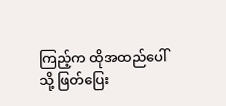ကြည့်က ထိုအထည်ပေါ်သို့ ဖြတ်ပြေး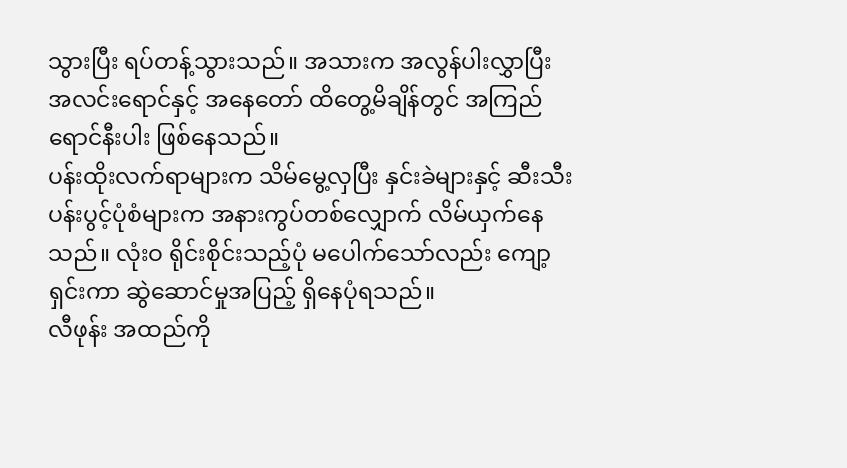သွားပြီး ရပ်တန့်သွားသည်။ အသားက အလွန်ပါးလွှာပြီး အလင်းရောင်နှင့် အနေတော် ထိတွေ့မိချိန်တွင် အကြည်ရောင်နီးပါး ဖြစ်နေသည်။
ပန်းထိုးလက်ရာများက သိမ်မွေ့လှပြီး နှင်းခဲများနှင့် ဆီးသီးပန်းပွင့်ပုံစံများက အနားကွပ်တစ်လျှောက် လိမ်ယှက်နေသည်။ လုံးဝ ရိုင်းစိုင်းသည့်ပုံ မပေါက်သော်လည်း ကျော့ရှင်းကာ ဆွဲဆောင်မှုအပြည့် ရှိနေပုံရသည်။
လီဖုန်း အထည်ကို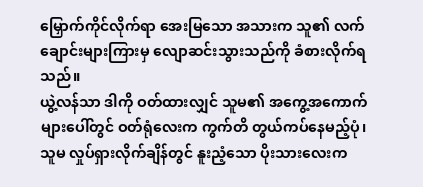မြှောက်ကိုင်လိုက်ရာ အေးမြသော အသားက သူ၏ လက်ချောင်းများကြားမှ လျောဆင်းသွားသည်ကို ခံစားလိုက်ရသည်။
ယွဲ့လန်သာ ဒါကို ဝတ်ထားလျှင် သူမ၏ အကွေ့အကောက်များပေါ်တွင် ဝတ်ရုံလေးက ကွက်တိ တွယ်ကပ်နေမည့်ပုံ၊ သူမ လှုပ်ရှားလိုက်ချိန်တွင် နူးညံ့သော ပိုးသားလေးက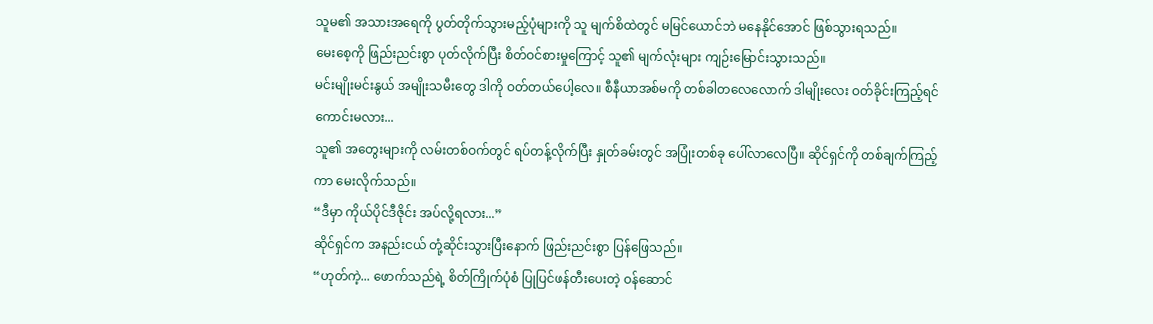သူမ၏ အသားအရေကို ပွတ်တိုက်သွားမည့်ပုံများကို သူ မျက်စိထဲတွင် မမြင်ယောင်ဘဲ မနေနိုင်အောင် ဖြစ်သွားရသည်။
မေးစေ့ကို ဖြည်းညင်းစွာ ပုတ်လိုက်ပြီး စိတ်ဝင်စားမှုကြောင့် သူ၏ မျက်လုံးများ ကျဉ်းမြောင်းသွားသည်။
မင်းမျိုးမင်းနွယ် အမျိုးသမီးတွေ ဒါကို ဝတ်တယ်ပေါ့လေ။ စီနီယာအစ်မကို တစ်ခါတလေလောက် ဒါမျိုးလေး ဝတ်ခိုင်းကြည့်ရင် ကောင်းမလား...
သူ၏ အတွေးများကို လမ်းတစ်ဝက်တွင် ရပ်တန့်လိုက်ပြီး နှုတ်ခမ်းတွင် အပြုံးတစ်ခု ပေါ်လာလေပြီ။ ဆိုင်ရှင်ကို တစ်ချက်ကြည့်ကာ မေးလိုက်သည်။
“ဒီမှာ ကိုယ်ပိုင်ဒီဇိုင်း အပ်လို့ရလား...”
ဆိုင်ရှင်က အနည်းငယ် တုံ့ဆိုင်းသွားပြီးနောက် ဖြည်းညင်းစွာ ပြန်ဖြေသည်။
“ဟုတ်ကဲ့... ဖောက်သည်ရဲ့ စိတ်ကြိုက်ပုံစံ ပြုပြင်ဖန်တီးပေးတဲ့ ဝန်ဆောင်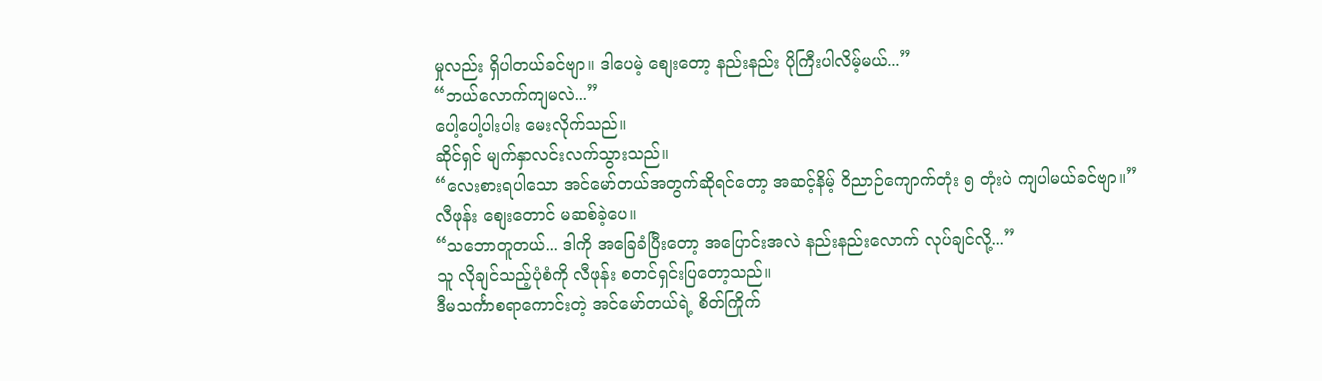မှုလည်း ရှိပါတယ်ခင်ဗျာ။ ဒါပေမဲ့ စျေးတော့ နည်းနည်း ပိုကြီးပါလိမ့်မယ်...”
“ဘယ်လောက်ကျမလဲ...”
ပေါ့ပေါ့ပါးပါး မေးလိုက်သည်။
ဆိုင်ရှင် မျက်နှာလင်းလက်သွားသည်။
“လေးစားရပါသော အင်မော်တယ်အတွက်ဆိုရင်တော့ အဆင့်နိမ့် ဝိညာဉ်ကျောက်တုံး ၅ တုံးပဲ ကျပါမယ်ခင်ဗျာ။”
လီဖုန်း စျေးတောင် မဆစ်ခဲ့ပေ။
“သဘောတူတယ်... ဒါကို အခြေခံပြီးတော့ အပြောင်းအလဲ နည်းနည်းလောက် လုပ်ချင်လို့...”
သူ လိုချင်သည့်ပုံစံကို လီဖုန်း စတင်ရှင်းပြတော့သည်။
ဒီမသင်္ကာစရာကောင်းတဲ့ အင်မော်တယ်ရဲ့ စိတ်ကြိုက်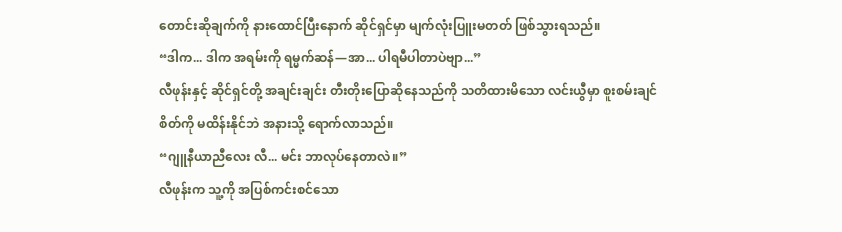တောင်းဆိုချက်ကို နားထောင်ပြီးနောက် ဆိုင်ရှင်မှာ မျက်လုံးပြူးမတတ် ဖြစ်သွားရသည်။
“ဒါက... ဒါက အရမ်းကို ရမ္မက်ဆန်—အာ... ပါရမီပါတာပဲဗျာ...”
လီဖုန်းနှင့် ဆိုင်ရှင်တို့ အချင်းချင်း တီးတိုးပြောဆိုနေသည်ကို သတိထားမိသော လင်းယွီမှာ စူးစမ်းချင်စိတ်ကို မထိန်းနိုင်ဘဲ အနားသို့ ရောက်လာသည်။
“ဂျူနီယာညီလေး လီ... မင်း ဘာလုပ်နေတာလဲ။”
လီဖုန်းက သူ့ကို အပြစ်ကင်းစင်သော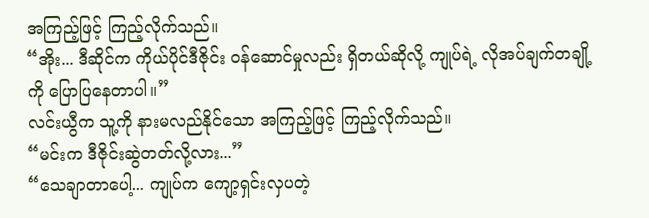အကြည့်ဖြင့် ကြည့်လိုက်သည်။
“အိုး... ဒီဆိုင်က ကိုယ်ပိုင်ဒီဇိုင်း ဝန်ဆောင်မှုလည်း ရှိတယ်ဆိုလို့ ကျုပ်ရဲ့ လိုအပ်ချက်တချို့ကို ပြောပြနေတာပါ။”
လင်းယွီက သူ့ကို နားမလည်နိုင်သော အကြည့်ဖြင့် ကြည့်လိုက်သည်။
“မင်းက ဒီဇိုင်းဆွဲတတ်လို့လား...”
“သေချာတာပေါ့... ကျုပ်က ကျော့ရှင်းလှပတဲ့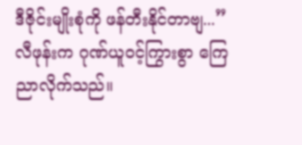ဒီဇိုင်းမျိုးစုံကို ဖန်တီးနိုင်တာဗျ...”
လီဖုန်းက ဂုဏ်ယူဝင့်ကြွားစွာ ကြေညာလိုက်သည်။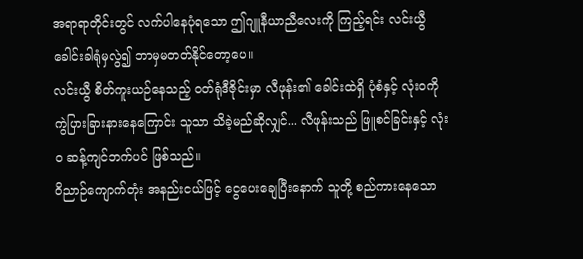အရာရာတိုင်းတွင် လက်ပါနေပုံရသော ဤဂျူနီယာညီလေးကို ကြည့်ရင်း လင်းယွီ ခေါင်းခါရုံမှလွဲ၍ ဘာမှမတတ်နိုင်တော့ပေ။
လင်းယွီ စိတ်ကူးယဉ်နေသည့် ဝတ်ရုံဒီဇိုင်းမှာ လီဖုန်း၏ ခေါင်းထဲရှိ ပုံစံနှင့် လုံးဝကို ကွဲပြားခြားနားနေကြောင်း သူသာ သိခဲ့မည်ဆိုလျှင်... လီဖုန်းသည် ဖြူစင်ခြင်းနှင့် လုံးဝ ဆန့်ကျင်ဘက်ပင် ဖြစ်သည်။
ဝိညာဉ်ကျောက်တုံး အနည်းငယ်ဖြင့် ငွေပေးချေပြီးနောက် သူတို့ စည်ကားနေသော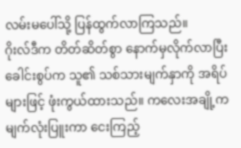လမ်းမပေါ်သို့ ပြန်ထွက်လာကြသည်။
ဂိုးလ်ဒီက တိတ်ဆိတ်စွာ နောက်မှလိုက်လာပြီး ခေါင်းစွပ်က သူ၏ သစ်သားမျက်နှာကို အရိပ်များဖြင့် ဖုံးကွယ်ထားသည်။ ကလေးအချို့က မျက်လုံးပြူးကာ ငေးကြည့်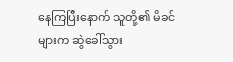နေကြပြီးနောက် သူတို့၏ မိခင်များက ဆွဲခေါ်သွား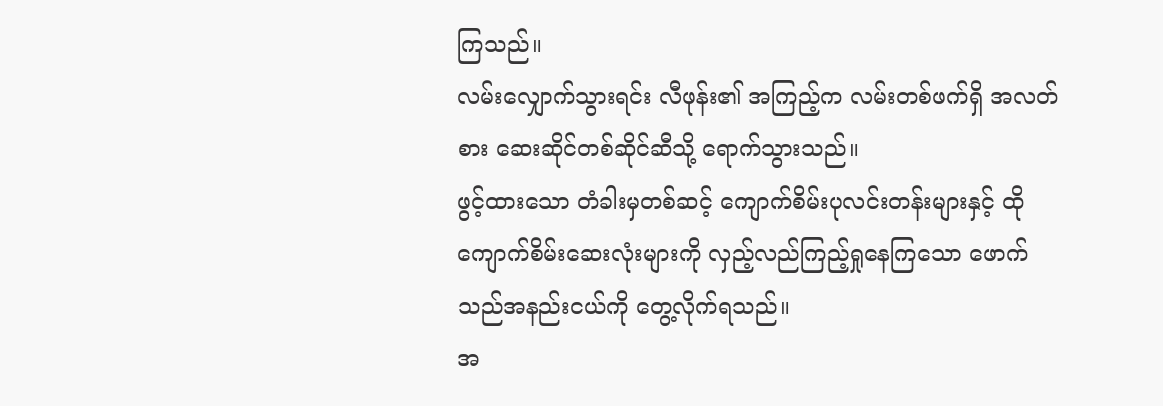ကြသည်။
လမ်းလျှောက်သွားရင်း လီဖုန်း၏ အကြည့်က လမ်းတစ်ဖက်ရှိ အလတ်စား ဆေးဆိုင်တစ်ဆိုင်ဆီသို့ ရောက်သွားသည်။
ဖွင့်ထားသော တံခါးမှတစ်ဆင့် ကျောက်စိမ်းပုလင်းတန်းများနှင့် ထိုကျောက်စိမ်းဆေးလုံးများကို လှည့်လည်ကြည့်ရှုနေကြသော ဖောက်သည်အနည်းငယ်ကို တွေ့လိုက်ရသည်။
အ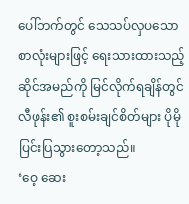ပေါ်ဘက်တွင် သေသပ်လှပသော စာလုံးများဖြင့် ရေးသားထားသည့် ဆိုင်အမည်ကို မြင်လိုက်ရချိန်တွင် လီဖုန်း၏ စူးစမ်းချင်စိတ်များ ပိုမိုပြင်းပြသွားတော့သည်။
‘ဝေ့ ဆေး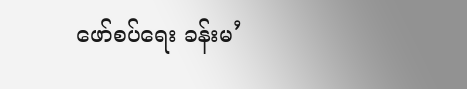ဖော်စပ်ရေး ခန်းမ’